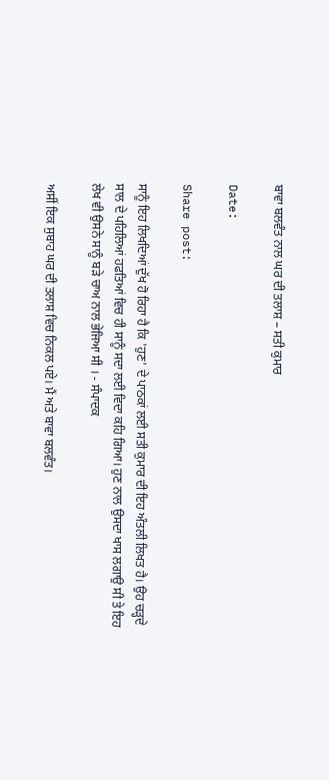ਬਾਵਾ ਬਲਵੰਤ ਨਾਲ ਘਰ ਦੀ ਤਲਾਸ਼ – ਸਤੀ ਕੁਮਾਰ

Date:

Share post:

ਸਾਨੂੰ ਇਹ ਲਿਖਦਿਆਂ ਦੁੱਖ ਹੋ ਰਿਹਾ ਹੈ ਕਿ 'ਹੁਣ' ਦੇ ਪਾਠਕਾਂ ਲਈ ਸਤੀ ਕੁਮਾਰ ਦੀ ਇਹ ਅੰਤਲੀ ਲਿਖਤ ਹੈ। ਉਹ ਚੜ੍ਹਦੇ ਸਾਲ ਦੇ ਪਹਿਲਿਆਂ ਹਫਤਿਆਂ ਵਿਚ ਹੀ ਸਾਨੂੰ ਸਦਾ ਲਈ ਵਿਦਾ ਕਹਿ ਗਿਆ। ਹੁਣ ਨਾਲ ਉਸਦਾ ਖਾਸ ਲਗਾਉ ਸੀ ਤੇ ਇਹ ਲੇਖ ਵੀ ਉਸਨੇ ਸਾਨੂੰ ਬੜੇ ਚਾਅ ਨਾਲ ਭੇਜਿਆ ਸੀ । - ਸੰਪਾਦਕ

ਅਸੀਂ ਇਕ ਸੁਬਾਹ ਘਰ ਦੀ ਤਲਾਸ਼ ਵਿਚ ਨਿਕਲ ਪਏ। ਮੈਂ ਅਤੇ ਬਾਵਾ ਬਲਵੰਤ।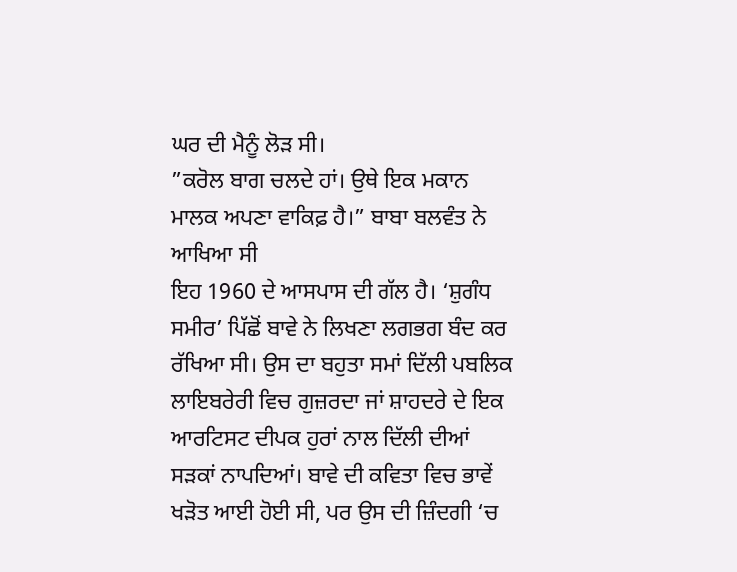ਘਰ ਦੀ ਮੈਨੂੰ ਲੋੜ ਸੀ।
”ਕਰੋਲ ਬਾਗ ਚਲਦੇ ਹਾਂ। ਉਥੇ ਇਕ ਮਕਾਨ ਮਾਲਕ ਅਪਣਾ ਵਾਕਿਫ਼ ਹੈ।” ਬਾਬਾ ਬਲਵੰਤ ਨੇ ਆਖਿਆ ਸੀ
ਇਹ 1960 ਦੇ ਆਸਪਾਸ ਦੀ ਗੱਲ ਹੈ। ‘ਸ਼ੁਗੰਧ ਸਮੀਰ’ ਪਿੱਛੋਂ ਬਾਵੇ ਨੇ ਲਿਖਣਾ ਲਗਭਗ ਬੰਦ ਕਰ ਰੱਖਿਆ ਸੀ। ਉਸ ਦਾ ਬਹੁਤਾ ਸਮਾਂ ਦਿੱਲੀ ਪਬਲਿਕ ਲਾਇਬਰੇਰੀ ਵਿਚ ਗੁਜ਼ਰਦਾ ਜਾਂ ਸ਼ਾਹਦਰੇ ਦੇ ਇਕ ਆਰਟਿਸਟ ਦੀਪਕ ਹੁਰਾਂ ਨਾਲ ਦਿੱਲੀ ਦੀਆਂ ਸੜਕਾਂ ਨਾਪਦਿਆਂ। ਬਾਵੇ ਦੀ ਕਵਿਤਾ ਵਿਚ ਭਾਵੇਂ ਖੜੋਤ ਆਈ ਹੋਈ ਸੀ, ਪਰ ਉਸ ਦੀ ਜ਼ਿੰਦਗੀ ‘ਚ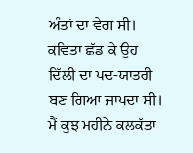ਅੰਤਾਂ ਦਾ ਵੇਗ ਸੀ। ਕਵਿਤਾ ਛੱਡ ਕੇ ਉਹ ਦਿੱਲੀ ਦਾ ਪਦ-ਯਾਤਰੀ ਬਣ ਗਿਆ ਜਾਪਦਾ ਸੀ।
ਮੈਂ ਕੁਝ ਮਹੀਨੇ ਕਲਕੱਤਾ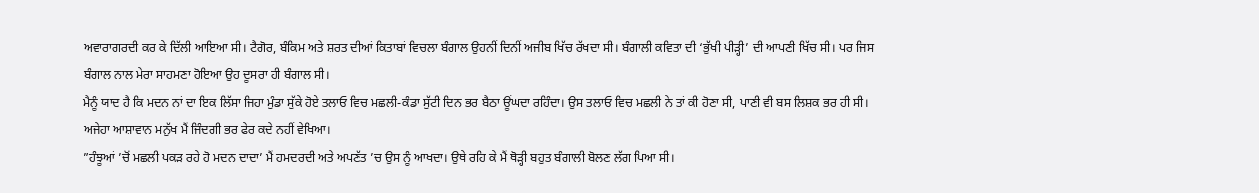ਅਵਾਰਾਗਰਦੀ ਕਰ ਕੇ ਦਿੱਲੀ ਆਇਆ ਸੀ। ਟੈਗੋਰ, ਬੰਕਿਮ ਅਤੇ ਸ਼ਰਤ ਦੀਆਂ ਕਿਤਾਬਾਂ ਵਿਚਲਾ ਬੰਗਾਲ ਉਹਨੀਂ ਦਿਨੀਂ ਅਜੀਬ ਖਿੱਚ ਰੱਖਦਾ ਸੀ। ਬੰਗਾਲੀ ਕਵਿਤਾ ਦੀ ‘ਭੁੱਖੀ ਪੀੜ੍ਹੀ’ ਦੀ ਆਪਣੀ ਖਿੱਚ ਸੀ। ਪਰ ਜਿਸ ਬੰਗਾਲ ਨਾਲ ਮੇਰਾ ਸਾਹਮਣਾ ਹੋਇਆ ਉਹ ਦੂਸਰਾ ਹੀ ਬੰਗਾਲ ਸੀ।
ਮੈਨੂੰ ਯਾਦ ਹੈ ਕਿ ਮਦਨ ਨਾਂ ਦਾ ਇਕ ਲਿੱਸਾ ਜਿਹਾ ਮੁੰਡਾ ਸੁੱਕੇ ਹੋਏ ਤਲਾਓ ਵਿਚ ਮਛਲੀ-ਕੰਡਾ ਸੁੱਟੀ ਦਿਨ ਭਰ ਬੈਠਾ ਊਂਘਦਾ ਰਹਿੰਦਾ। ਉਸ ਤਲਾਓ ਵਿਚ ਮਛਲੀ ਨੇ ਤਾਂ ਕੀ ਹੋਣਾ ਸੀ, ਪਾਣੀ ਵੀ ਬਸ ਲਿਸ਼ਕ ਭਰ ਹੀ ਸੀ। ਅਜੇਹਾ ਆਸ਼ਾਵਾਨ ਮਨੁੱਖ ਮੈਂ ਜਿੰਦਗੀ ਭਰ ਫੇਰ ਕਦੇ ਨਹੀਂ ਵੇਖਿਆ।
”ਹੰਝੂਆਂ ’ਚੋਂ ਮਛਲੀ ਪਕੜ ਰਹੇ ਹੋ ਮਦਨ ਦਾਦਾ’ ਮੈਂ ਹਮਦਰਦੀ ਅਤੇ ਅਪਣੱਤ ’ਚ ਉਸ ਨੂੰ ਆਖਦਾ। ਉਥੇ ਰਹਿ ਕੇ ਮੈਂ ਥੋੜ੍ਹੀ ਬਹੁਤ ਬੰਗਾਲੀ ਬੋਲਣ ਲੱਗ ਪਿਆ ਸੀ।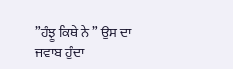”ਹੰਝੂ ਕਿਥੇ ਨੇ ” ਉਸ ਦਾ ਜਵਾਬ ਹੁੰਦਾ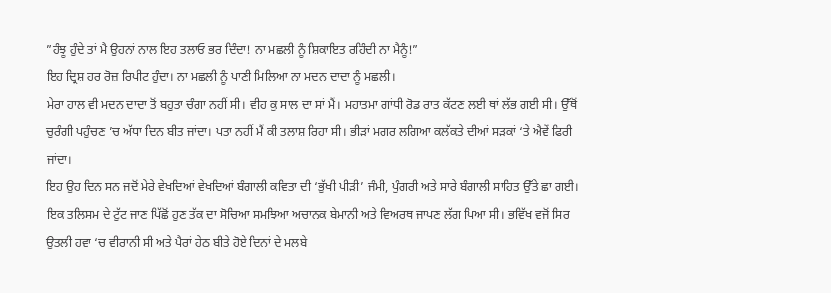”ਹੰਝੂ ਹੁੰਦੇ ਤਾਂ ਮੈ ਉਹਨਾਂ ਨਾਲ ਇਹ ਤਲਾਓ ਭਰ ਦਿੰਦਾ! ਨਾ ਮਛਲੀ ਨੂੰ ਸ਼ਿਕਾਇਤ ਰਹਿੰਦੀ ਨਾ ਮੈਨੂੰ!”
ਇਹ ਦ੍ਰਿਸ਼ ਹਰ ਰੋਜ਼ ਰਿਪੀਟ ਹੁੰਦਾ। ਨਾ ਮਛਲੀ ਨੂੰ ਪਾਣੀ ਮਿਲਿਆ ਨਾ ਮਦਨ ਦਾਦਾ ਨੂੰ ਮਛਲੀ।
ਮੇਰਾ ਹਾਲ ਵੀ ਮਦਨ ਦਾਦਾ ਤੋਂ ਬਹੁਤਾ ਚੰਗਾ ਨਹੀਂ ਸੀ। ਵੀਹ ਕੁ ਸਾਲ ਦਾ ਸਾਂ ਮੈਂ। ਮਹਾਤਮਾ ਗਾਂਧੀ ਰੋਡ ਰਾਤ ਕੱਟਣ ਲਈ ਥਾਂ ਲੱਭ ਗਈ ਸੀ। ਉੱਥੋਂ ਚੁਰੰਗੀ ਪਹੁੰਚਣ ’ਚ ਅੱਧਾ ਦਿਨ ਬੀਤ ਜਾਂਦਾ। ਪਤਾ ਨਹੀਂ ਮੈਂ ਕੀ ਤਲਾਸ਼ ਰਿਹਾ ਸੀ। ਭੀੜਾਂ ਮਗਰ ਲਗਿਆ ਕਲੱਕਤੇ ਦੀਆਂ ਸੜਕਾਂ ‘ਤੇ ਐਵੇਂ ਫਿਰੀ ਜਾਂਦਾ।
ਇਹ ਉਹ ਦਿਨ ਸਨ ਜਦੋਂ ਮੇਰੇ ਵੇਖਦਿਆਂ ਵੇਖਦਿਆਂ ਬੰਗਾਲੀ ਕਵਿਤਾ ਦੀ ‘ਭੁੱਖੀ ਪੀੜੀ’ ਜੰਮੀ, ਪੁੰਗਰੀ ਅਤੇ ਸਾਰੇ ਬੰਗਾਲੀ ਸਾਹਿਤ ਉੱਤੇ ਛਾ ਗਈ। ਇਕ ਤਲਿਸਮ ਦੇ ਟੁੱਟ ਜਾਣ ਪਿੱਛੋਂ ਹੁਣ ਤੱਕ ਦਾ ਸੋਚਿਆ ਸਮਝਿਆ ਅਚਾਨਕ ਬੇਮਾਨੀ ਅਤੇ ਵਿਅਰਥ ਜਾਪਣ ਲੱਗ ਪਿਆ ਸੀ। ਭਵਿੱਖ ਵਜੋਂ ਸਿਰ ਉਤਲੀ ਹਵਾ ‘ਚ ਵੀਰਾਨੀ ਸੀ ਅਤੇ ਪੈਰਾਂ ਹੇਠ ਬੀਤੇ ਹੋਏ ਦਿਨਾਂ ਦੇ ਮਲਬੇ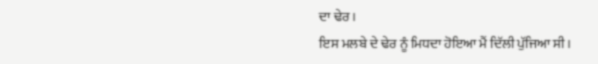ਦਾ ਢੇਰ।
ਇਸ ਮਲਬੇ ਦੇ ਢੇਰ ਨੂੰ ਮਿਧਦਾ ਹੋਇਆ ਮੈਂ ਦਿੱਲੀ ਪੁੱਜਿਆ ਸੀ।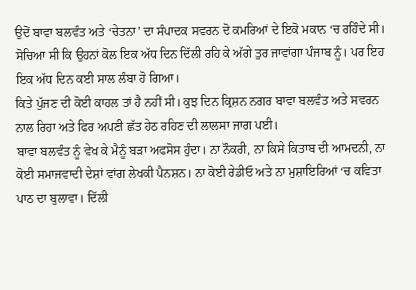ਉਦੋਂ ਬਾਵਾ ਬਲਵੰਤ ਅਤੇ ‘ਚੇਤਨਾ’ ਦਾ ਸੰਪਾਦਕ ਸਵਰਨ ਦੋ ਕਮਰਿਆਂ ਦੇ ਇਕੋ ਮਕਾਨ ‘ਚ ਰਹਿੰਦੇ ਸੀ। ਸੋਚਿਆ ਸੀ ਕਿ ਉਹਨਾਂ ਕੋਲ ਇਕ ਅੱਧ ਦਿਨ ਦਿੱਲੀ ਰਹਿ ਕੇ ਅੱਗੇ ਤੁਰ ਜਾਵਾਂਗਾ ਪੰਜਾਬ ਨੂੰ। ਪਰ ਇਹ ਇਕ ਅੱਧ ਦਿਨ ਕਈ ਸਾਲ ਲੰਬਾ ਹੋ ਗਿਆ।
ਕਿਤੇ ਪੁੱਜਣ ਦੀ ਕੋਈ ਕਾਹਲ ਤਾਂ ਹੈ ਨਹੀਂ ਸੀ। ਕੁਝ ਦਿਨ ਕ੍ਰਿਸ਼ਨ ਨਗਰ ਬਾਵਾ ਬਲਵੰਤ ਅਤੇ ਸਵਰਨ ਨਾਲ ਰਿਹਾ ਅਤੇ ਫਿਰ ਅਪਣੀ ਛੱਤ ਹੇਠ ਰਹਿਣ ਦੀ ਲਾਲਸਾ ਜਾਗ ਪਈ।
ਬਾਵਾ ਬਲਵੰਤ ਨੂੰ ਵੇਖ ਕੇ ਮੈਨੂੰ ਬੜਾ ਅਫਸੋਸ ਹੁੰਦਾ। ਨਾ ਨੌਕਰੀ, ਨਾ ਕਿਸੇ ਕਿਤਾਬ ਦੀ ਆਮਦਨੀ, ਨਾ ਕੋਈ ਸਮਾਜਵਾਦੀ ਦੇਸ਼ਾਂ ਵਾਂਗ ਲੇਖਕੀ ਪੈਨਸ਼ਨ। ਨਾ ਕੋਈ ਰੇਡੀਓ ਅਤੇ ਨਾ ਮੁਸ਼ਾਇਰਿਆਂ ‘ਚ ਕਵਿਤਾ ਪਾਠ ਦਾ ਬੁਲਾਵਾ। ਦਿੱਲੀ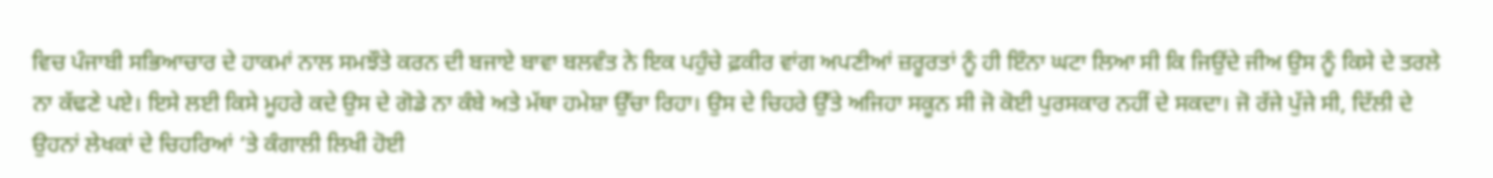ਵਿਚ ਪੰਜਾਬੀ ਸਭਿਆਚਾਰ ਦੇ ਹਾਕਮਾਂ ਨਾਲ ਸਮਝੌਤੇ ਕਰਨ ਦੀ ਬਜਾਏ ਬਾਵਾ ਬਲਵੰਤ ਨੇ ਇਕ ਪਹੁੰਚੇ ਫ਼ਕੀਰ ਵਾਂਗ ਅਪਣੀਆਂ ਜ਼ਰੂਰਤਾਂ ਨੂੰ ਹੀ ਇੰਨਾ ਘਟਾ ਲਿਆ ਸੀ ਕਿ ਜਿਉਂਦੇ ਜੀਅ ਉਸ ਨੂੰ ਕਿਸੇ ਦੇ ਤਰਲੇ ਨਾ ਕੱਢਣੇ ਪਏ। ਇਸੇ ਲਈ ਕਿਸੇ ਮੂਹਰੇ ਕਦੇ ਉਸ ਦੇ ਗੋਡੇ ਨਾ ਕੰਬੇ ਅਤੇ ਮੱਥਾ ਹਮੇਸ਼ਾ ਉੱਚਾ ਰਿਹਾ। ਉਸ ਦੇ ਚਿਹਰੇ ਉੱਤੇ ਅਜਿਹਾ ਸਕੂਨ ਸੀ ਜੋ ਕੋਈ ਪੁਰਸਕਾਰ ਨਹੀਂ ਦੇ ਸਕਦਾ। ਜੋ ਰੱਜੇ ਪੁੱਜੇ ਸੀ, ਦਿੱਲੀ ਦੇ ਉਹਨਾਂ ਲੇਖਕਾਂ ਦੇ ਚਿਹਰਿਆਂ ‘ਤੇ ਕੰਗਾਲੀ ਲਿਖੀ ਹੋਈ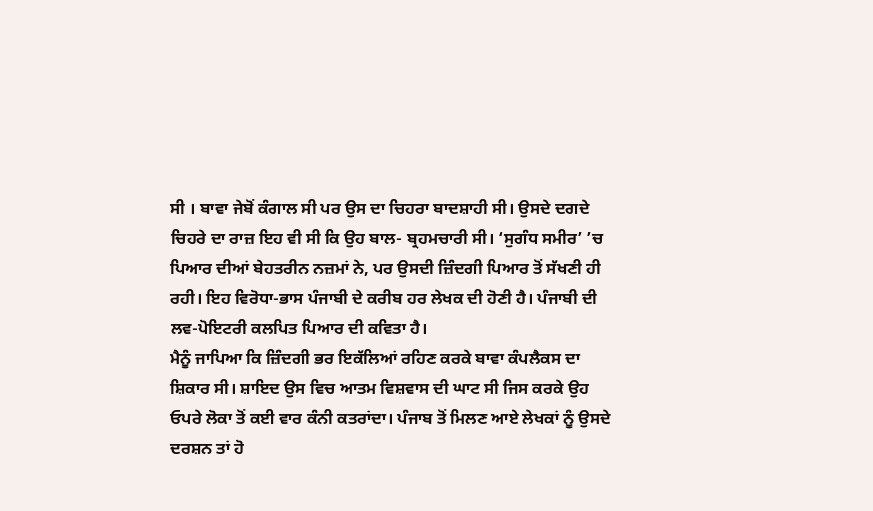ਸੀ । ਬਾਵਾ ਜੇਬੋਂ ਕੰਗਾਲ ਸੀ ਪਰ ਉਸ ਦਾ ਚਿਹਰਾ ਬਾਦਸ਼ਾਹੀ ਸੀ। ਉਸਦੇ ਦਗਦੇ ਚਿਹਰੇ ਦਾ ਰਾਜ਼ ਇਹ ਵੀ ਸੀ ਕਿ ਉਹ ਬਾਲ- ਬ੍ਰਹਮਚਾਰੀ ਸੀ। ‘ਸੁਗੰਧ ਸਮੀਰ’ ’ਚ ਪਿਆਰ ਦੀਆਂ ਬੇਹਤਰੀਨ ਨਜ਼ਮਾਂ ਨੇ, ਪਰ ਉਸਦੀ ਜ਼ਿੰਦਗੀ ਪਿਆਰ ਤੋਂ ਸੱਖਣੀ ਹੀ ਰਹੀ। ਇਹ ਵਿਰੋਧਾ-ਭਾਸ ਪੰਜਾਬੀ ਦੇ ਕਰੀਬ ਹਰ ਲੇਖਕ ਦੀ ਹੋਣੀ ਹੈ। ਪੰਜਾਬੀ ਦੀ ਲਵ-ਪੋਇਟਰੀ ਕਲਪਿਤ ਪਿਆਰ ਦੀ ਕਵਿਤਾ ਹੈ।
ਮੈਨੂੰ ਜਾਪਿਆ ਕਿ ਜ਼ਿੰਦਗੀ ਭਰ ਇਕੱਲਿਆਂ ਰਹਿਣ ਕਰਕੇ ਬਾਵਾ ਕੰਪਲੈਕਸ ਦਾ ਸ਼ਿਕਾਰ ਸੀ। ਸ਼ਾਇਦ ਉਸ ਵਿਚ ਆਤਮ ਵਿਸ਼ਵਾਸ ਦੀ ਘਾਟ ਸੀ ਜਿਸ ਕਰਕੇ ਉਹ ਓਪਰੇ ਲੋਕਾ ਤੋਂ ਕਈ ਵਾਰ ਕੰਨੀ ਕਤਰਾਂਦਾ। ਪੰਜਾਬ ਤੋਂ ਮਿਲਣ ਆਏ ਲੇਖਕਾਂ ਨੂੰ ਉਸਦੇ ਦਰਸ਼ਨ ਤਾਂ ਹੋ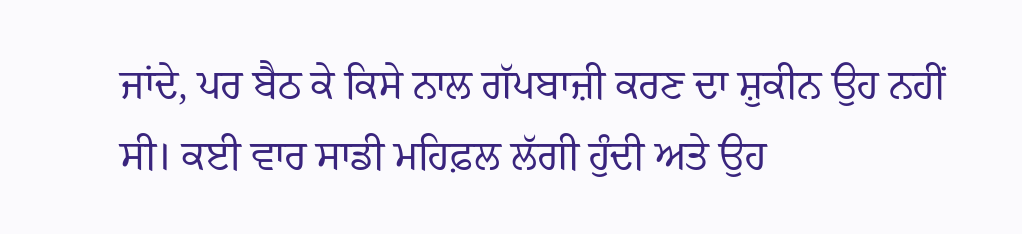ਜਾਂਦੇ, ਪਰ ਬੈਠ ਕੇ ਕਿਸੇ ਨਾਲ ਗੱਪਬਾਜ਼ੀ ਕਰਣ ਦਾ ਸ਼ੁਕੀਨ ਉਹ ਨਹੀਂ ਸੀ। ਕਈ ਵਾਰ ਸਾਡੀ ਮਹਿਫ਼ਲ ਲੱਗੀ ਹੁੰਦੀ ਅਤੇ ਉਹ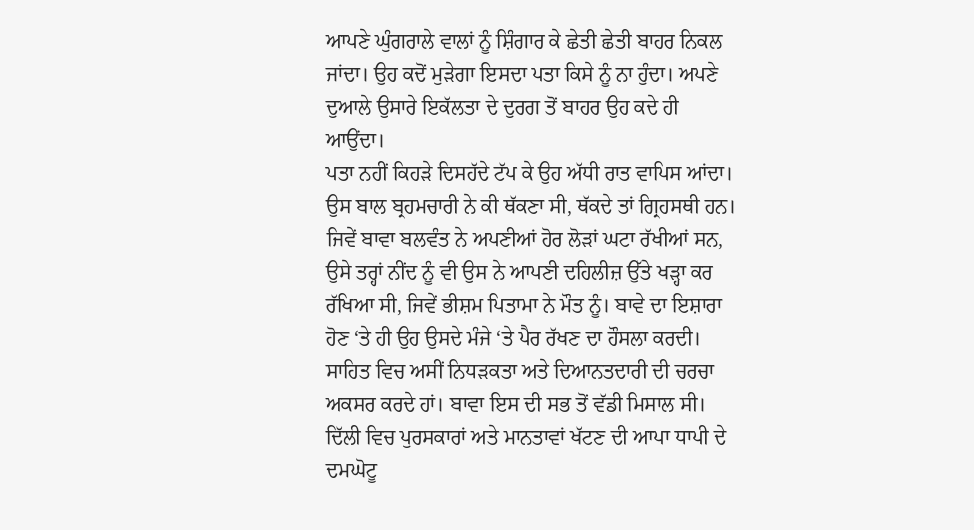ਆਪਣੇ ਘੁੰਗਰਾਲੇ ਵਾਲਾਂ ਨੂੰ ਸ਼ਿੰਗਾਰ ਕੇ ਛੇਤੀ ਛੇਤੀ ਬਾਹਰ ਨਿਕਲ ਜਾਂਦਾ। ਉਹ ਕਦੋਂ ਮੁੜੇਗਾ ਇਸਦਾ ਪਤਾ ਕਿਸੇ ਨੂੰ ਨਾ ਹੁੰਦਾ। ਅਪਣੇ ਦੁਆਲੇ ਉਸਾਰੇ ਇਕੱਲਤਾ ਦੇ ਦੁਰਗ ਤੋਂ ਬਾਹਰ ਉਹ ਕਦੇ ਹੀ ਆਉਂਦਾ।
ਪਤਾ ਨਹੀਂ ਕਿਹੜੇ ਦਿਸਹੱਦੇ ਟੱਪ ਕੇ ਉਹ ਅੱਧੀ ਰਾਤ ਵਾਪਿਸ ਆਂਦਾ। ਉਸ ਬਾਲ ਬ੍ਰਹਮਚਾਰੀ ਨੇ ਕੀ ਥੱਕਣਾ ਸੀ, ਥੱਕਦੇ ਤਾਂ ਗ੍ਰਿਹਸਥੀ ਹਨ। ਜਿਵੇਂ ਬਾਵਾ ਬਲਵੰਤ ਨੇ ਅਪਣੀਆਂ ਹੋਰ ਲੋੜਾਂ ਘਟਾ ਰੱਖੀਆਂ ਸਨ, ਉਸੇ ਤਰ੍ਹਾਂ ਨੀਂਦ ਨੂੰ ਵੀ ਉਸ ਨੇ ਆਪਣੀ ਦਹਿਲੀਜ਼ ਉੱਤੇ ਖੜ੍ਹਾ ਕਰ ਰੱਖਿਆ ਸੀ, ਜਿਵੇਂ ਭੀਸ਼ਮ ਪਿਤਾਮਾ ਨੇ ਮੌਤ ਨੂੰ। ਬਾਵੇ ਦਾ ਇਸ਼ਾਰਾ ਹੋਣ ‘ਤੇ ਹੀ ਉਹ ਉਸਦੇ ਮੰਜੇ ‘ਤੇ ਪੈਰ ਰੱਖਣ ਦਾ ਹੌਸਲਾ ਕਰਦੀ।
ਸਾਹਿਤ ਵਿਚ ਅਸੀਂ ਨਿਧੜਕਤਾ ਅਤੇ ਦਿਆਨਤਦਾਰੀ ਦੀ ਚਰਚਾ ਅਕਸਰ ਕਰਦੇ ਹਾਂ। ਬਾਵਾ ਇਸ ਦੀ ਸਭ ਤੋਂ ਵੱਡੀ ਮਿਸਾਲ ਸੀ। ਦਿੱਲੀ ਵਿਚ ਪੁਰਸਕਾਰਾਂ ਅਤੇ ਮਾਨਤਾਵਾਂ ਖੱਟਣ ਦੀ ਆਪਾ ਧਾਪੀ ਦੇ ਦਮਘੋਟੂ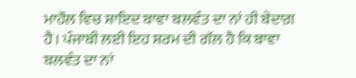ਮਾਹੌਲ ਵਿਚ ਸ਼ਾਇਦ ਬਾਵਾ ਬਲਵੰਤ ਦਾ ਨਾਂ ਹੀ ਬੇਦਾਗ਼ ਹੈ। ਪੰਜਾਬੀ ਲਈ ਇਹ ਸ਼ਰਮ ਦੀ ਗੱਲ ਹੈ ਕਿ ਬਾਵਾ ਬਲਵੰਤ ਦਾ ਨਾਂ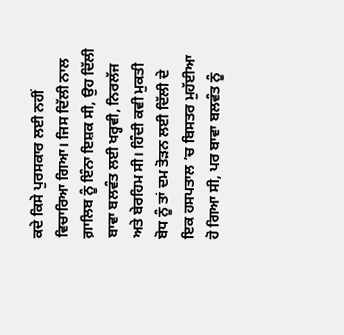ਕਦੇ ਕਿਸੇ ਪੁਰਸਕਾਰ ਲਈ ਨਹੀਂ ਵਿਚਾਰਿਆ ਗਿਆ। ਜਿਸ ਦਿੱਲੀ ਨਾਲ ਗ਼ਾਲਿਬ ਨੂੰ ਇੰਨਾ ਇਸ਼ਕ ਸੀ, ਉਹ ਦਿੱਲੀ ਬਾਵਾ ਬਲਵੰਤ ਲਈ ਖਰ੍ਹਵੀ, ਨਿਰਲੱਜ ਅਤੇ ਬੇਰਹਿਮ ਸੀ। ਹਿੰਦੀ ਕਵੀ ਮੁਕਤੀ ਬੋਧ ਨੂੰ ਤਾਂ ਦਮ ਤੋੜਨ ਲਈ ਦਿੱਲੀ ਦੇ ਇਕ ਹਸਪਤਾਲ ’ਚ ਬਿਸਤਰ ਮੁਹੱਈਆ ਹੋ ਗਿਆ ਸੀ, ਪਰ ਬਾਵਾ ਬਲਵੰਤ ਨੂੰ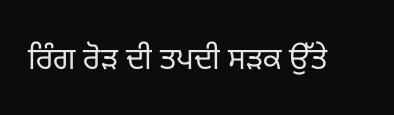ਰਿੰਗ ਰੋੜ ਦੀ ਤਪਦੀ ਸੜਕ ਉੱਤੇ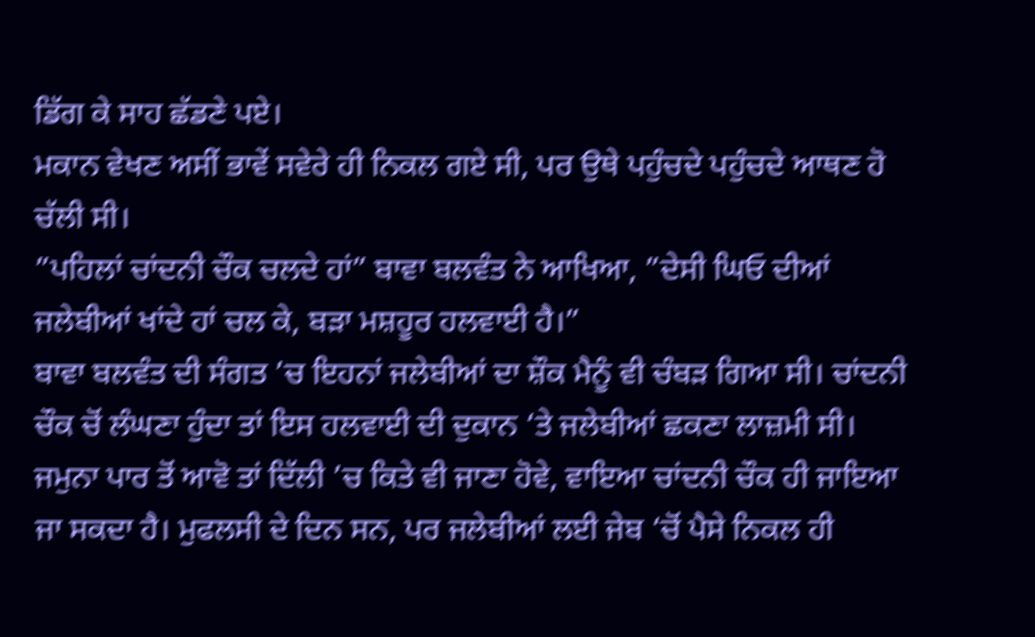ਡਿੱਗ ਕੇ ਸਾਹ ਛੱਡਣੇ ਪਏ।
ਮਕਾਨ ਵੇਖਣ ਅਸੀਂ ਭਾਵੇਂ ਸਵੇਰੇ ਹੀ ਨਿਕਲ ਗਏ ਸੀ, ਪਰ ਉਥੇ ਪਹੁੰਚਦੇ ਪਹੁੰਚਦੇ ਆਥਣ ਹੋ ਚੱਲੀ ਸੀ।
”ਪਹਿਲਾਂ ਚਾਂਦਨੀ ਚੌਕ ਚਲਦੇ ਹਾਂ” ਬਾਵਾ ਬਲਵੰਤ ਨੇ ਆਖਿਆ, ”ਦੇਸੀ ਘਿਓ ਦੀਆਂ ਜਲੇਬੀਆਂ ਖਾਂਦੇ ਹਾਂ ਚਲ ਕੇ, ਬੜਾ ਮਸ਼ਹੂਰ ਹਲਵਾਈ ਹੈ।”
ਬਾਵਾ ਬਲਵੰਤ ਦੀ ਸੰਗਤ ’ਚ ਇਹਨਾਂ ਜਲੇਬੀਆਂ ਦਾ ਸ਼ੌਕ ਮੈਨੂੰ ਵੀ ਚੰਬੜ ਗਿਆ ਸੀ। ਚਾਂਦਨੀ ਚੌਕ ਚੋਂ ਲੰਘਣਾ ਹੁੰਦਾ ਤਾਂ ਇਸ ਹਲਵਾਈ ਦੀ ਦੁਕਾਨ ‘ਤੇ ਜਲੇਬੀਆਂ ਛਕਣਾ ਲਾਜ਼ਮੀ ਸੀ। ਜਮੁਨਾ ਪਾਰ ਤੋਂ ਆਵੋ ਤਾਂ ਦਿੱਲੀ ’ਚ ਕਿਤੇ ਵੀ ਜਾਣਾ ਹੋਵੇ, ਵਾਇਆ ਚਾਂਦਨੀ ਚੌਕ ਹੀ ਜਾਇਆ ਜਾ ਸਕਦਾ ਹੈ। ਮੁਫਲਸੀ ਦੇ ਦਿਨ ਸਨ, ਪਰ ਜਲੇਬੀਆਂ ਲਈ ਜੇਬ ‘ਚੋਂ ਪੈਸੇ ਨਿਕਲ ਹੀ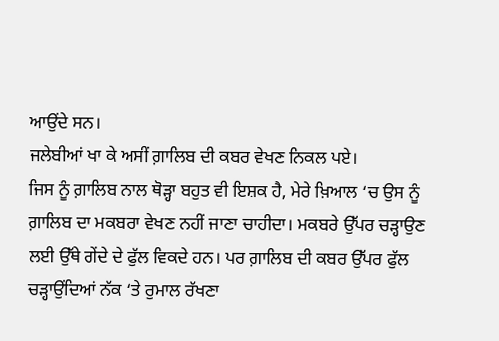ਆਉਂਦੇ ਸਨ।
ਜਲੇਬੀਆਂ ਖਾ ਕੇ ਅਸੀਂ ਗ਼ਾਲਿਬ ਦੀ ਕਬਰ ਵੇਖਣ ਨਿਕਲ ਪਏ।
ਜਿਸ ਨੂੰ ਗ਼ਾਲਿਬ ਨਾਲ ਥੋੜ੍ਹਾ ਬਹੁਤ ਵੀ ਇਸ਼ਕ ਹੈ, ਮੇਰੇ ਖ਼ਿਆਲ ‘ਚ ਉਸ ਨੂੰ ਗ਼ਾਲਿਬ ਦਾ ਮਕਬਰਾ ਵੇਖਣ ਨਹੀਂ ਜਾਣਾ ਚਾਹੀਦਾ। ਮਕਬਰੇ ਉੱਪਰ ਚੜ੍ਹਾਉਣ ਲਈ ਉੱਥੇ ਗੇਂਦੇ ਦੇ ਫੁੱਲ ਵਿਕਦੇ ਹਨ। ਪਰ ਗ਼ਾਲਿਬ ਦੀ ਕਬਰ ਉੱਪਰ ਫੁੱਲ ਚੜ੍ਹਾਉਂਦਿਆਂ ਨੱਕ ‘ਤੇ ਰੁਮਾਲ ਰੱਖਣਾ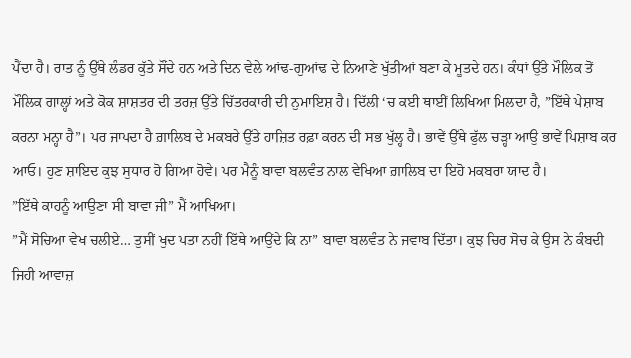ਪੈਂਦਾ ਹੈ। ਰਾਤ ਨੂੰ ਉੱਥੇ ਲੰਡਰ ਕੁੱਤੇ ਸੌਂਦੇ ਹਨ ਅਤੇ ਦਿਨ ਵੇਲੇ ਆਂਢ-ਗੁਆਂਢ ਦੇ ਨਿਆਣੇ ਖੁੱਤੀਆਂ ਬਣਾ ਕੇ ਮੂਤਦੇ ਹਨ। ਕੰਧਾਂ ਉੱਤੇ ਮੌਲਿਕ ਤੋਂ ਮੌਲਿਕ ਗਾਲ੍ਹਾਂ ਅਤੇ ਕੋਕ ਸ਼ਾਸ਼ਤਰ ਦੀ ਤਰਜ਼ ਉੱਤੇ ਚਿੱਤਰਕਾਰੀ ਦੀ ਨੁਮਾਇਸ਼ ਹੈ। ਦਿੱਲੀ ‘ਚ ਕਈ ਥਾਈਂ ਲਿਖਿਆ ਮਿਲਦਾ ਹੈ, ”ਇੱਥੇ ਪੇਸ਼ਾਬ ਕਰਨਾ ਮਨ੍ਹਾ ਹੈ”। ਪਰ ਜਾਪਦਾ ਹੈ ਗ਼ਾਲਿਬ ਦੇ ਮਕਬਰੇ ਉੱਤੇ ਹਾਜ਼ਿਤ ਰਫ਼ਾ ਕਰਨ ਦੀ ਸਭ ਖੁੱਲ੍ਹ ਹੈ। ਭਾਵੇਂ ਉੱਥੇ ਫੁੱਲ ਚੜ੍ਹਾ ਆਉ ਭਾਵੇਂ ਪਿਸ਼ਾਬ ਕਰ ਆਓ। ਹੁਣ ਸ਼ਾਇਦ ਕੁਝ ਸੁਧਾਰ ਹੋ ਗਿਆ ਹੋਵੇ। ਪਰ ਮੈਨੂੰ ਬਾਵਾ ਬਲਵੰਤ ਨਾਲ ਵੇਖਿਆ ਗ਼ਾਲਿਬ ਦਾ ਇਹੋ ਮਕਬਰਾ ਯਾਦ ਹੈ।
”ਇੱਥੇ ਕਾਹਨੂੰ ਆਉਣਾ ਸੀ ਬਾਵਾ ਜੀ” ਮੈਂ ਆਖਿਆ।
”ਮੈਂ ਸੋਚਿਆ ਵੇਖ ਚਲੀਏ… ਤੁਸੀਂ ਖੁਦ ਪਤਾ ਨਹੀਂ ਇੱਥੇ ਆਉਂਦੇ ਕਿ ਨਾ” ਬਾਵਾ ਬਲਵੰਤ ਨੇ ਜਵਾਬ ਦਿੱਤਾ। ਕੁਝ ਚਿਰ ਸੋਚ ਕੇ ਉਸ ਨੇ ਕੰਬਦੀ ਜਿਹੀ ਆਵਾਜ਼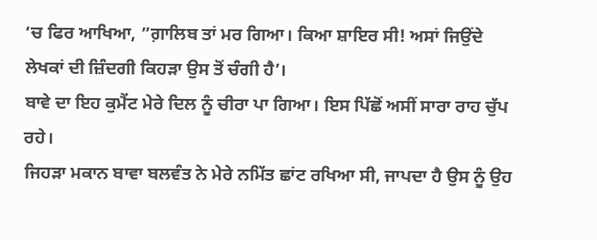‘ਚ ਫਿਰ ਆਖਿਆ, ”ਗ਼ਾਲਿਬ ਤਾਂ ਮਰ ਗਿਆ। ਕਿਆ ਸ਼ਾਇਰ ਸੀ! ਅਸਾਂ ਜਿਉਂਦੇ ਲੇਖਕਾਂ ਦੀ ਜ਼ਿੰਦਗੀ ਕਿਹੜਾ ਉਸ ਤੋਂ ਚੰਗੀ ਹੈ’।
ਬਾਵੇ ਦਾ ਇਹ ਕੁਮੈਂਟ ਮੇਰੇ ਦਿਲ ਨੂੰ ਚੀਰਾ ਪਾ ਗਿਆ। ਇਸ ਪਿੱਛੋਂ ਅਸੀਂ ਸਾਰਾ ਰਾਹ ਚੁੱਪ ਰਹੇ।
ਜਿਹੜਾ ਮਕਾਨ ਬਾਵਾ ਬਲਵੰਤ ਨੇ ਮੇਰੇ ਨਮਿੱਤ ਛਾਂਟ ਰਖਿਆ ਸੀ, ਜਾਪਦਾ ਹੈ ਉਸ ਨੂੰ ਉਹ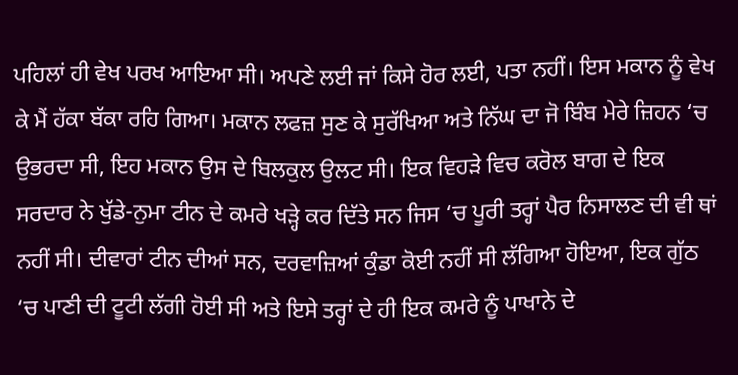ਪਹਿਲਾਂ ਹੀ ਵੇਖ ਪਰਖ ਆਇਆ ਸੀ। ਅਪਣੇ ਲਈ ਜਾਂ ਕਿਸੇ ਹੋਰ ਲਈ, ਪਤਾ ਨਹੀਂ। ਇਸ ਮਕਾਨ ਨੂੰ ਵੇਖ ਕੇ ਮੈਂ ਹੱਕਾ ਬੱਕਾ ਰਹਿ ਗਿਆ। ਮਕਾਨ ਲਫਜ਼ ਸੁਣ ਕੇ ਸੁਰੱਖਿਆ ਅਤੇ ਨਿੱਘ ਦਾ ਜੋ ਬਿੰਬ ਮੇਰੇ ਜ਼ਿਹਨ ‘ਚ ਉਭਰਦਾ ਸੀ, ਇਹ ਮਕਾਨ ਉਸ ਦੇ ਬਿਲਕੁਲ ਉਲਟ ਸੀ। ਇਕ ਵਿਹੜੇ ਵਿਚ ਕਰੋਲ ਬਾਗ ਦੇ ਇਕ ਸਰਦਾਰ ਨੇ ਖੁੱਡੇ-ਨੁਮਾ ਟੀਨ ਦੇ ਕਮਰੇ ਖੜ੍ਹੇ ਕਰ ਦਿੱਤੇ ਸਨ ਜਿਸ ‘ਚ ਪੂਰੀ ਤਰ੍ਹਾਂ ਪੈਰ ਨਿਸਾਲਣ ਦੀ ਵੀ ਥਾਂ ਨਹੀਂ ਸੀ। ਦੀਵਾਰਾਂ ਟੀਨ ਦੀਆਂ ਸਨ, ਦਰਵਾਜ਼ਿਆਂ ਕੁੰਡਾ ਕੋਈ ਨਹੀਂ ਸੀ ਲੱਗਿਆ ਹੋਇਆ, ਇਕ ਗੁੱਠ ‘ਚ ਪਾਣੀ ਦੀ ਟੂਟੀ ਲੱਗੀ ਹੋਈ ਸੀ ਅਤੇ ਇਸੇ ਤਰ੍ਹਾਂ ਦੇ ਹੀ ਇਕ ਕਮਰੇ ਨੂੰ ਪਾਖਾਨੇ ਦੇ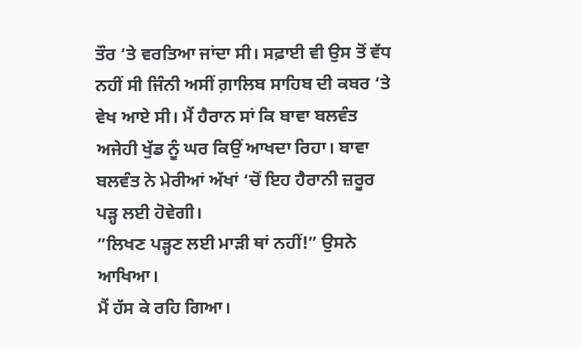ਤੌਰ ‘ਤੇ ਵਰਤਿਆ ਜਾਂਦਾ ਸੀ। ਸਫ਼ਾਈ ਵੀ ਉਸ ਤੋਂ ਵੱਧ ਨਹੀਂ ਸੀ ਜਿੰਨੀ ਅਸੀਂ ਗ਼ਾਲਿਬ ਸਾਹਿਬ ਦੀ ਕਬਰ ‘ਤੇ ਵੇਖ ਆਏ ਸੀ। ਮੈਂ ਹੈਰਾਨ ਸਾਂ ਕਿ ਬਾਵਾ ਬਲਵੰਤ ਅਜੇਹੀ ਖੁੱਡ ਨੂੰ ਘਰ ਕਿਉਂ ਆਖਦਾ ਰਿਹਾ। ਬਾਵਾ ਬਲਵੰਤ ਨੇ ਮੇਰੀਆਂ ਅੱਖਾਂ ‘ਚੋਂ ਇਹ ਹੈਰਾਨੀ ਜ਼ਰੂਰ ਪੜ੍ਹ ਲਈ ਹੋਵੇਗੀ।
”ਲਿਖਣ ਪੜ੍ਹਣ ਲਈ ਮਾੜੀ ਥਾਂ ਨਹੀਂ!” ਉਸਨੇ ਆਖਿਆ।
ਮੈਂ ਹੱਸ ਕੇ ਰਹਿ ਗਿਆ।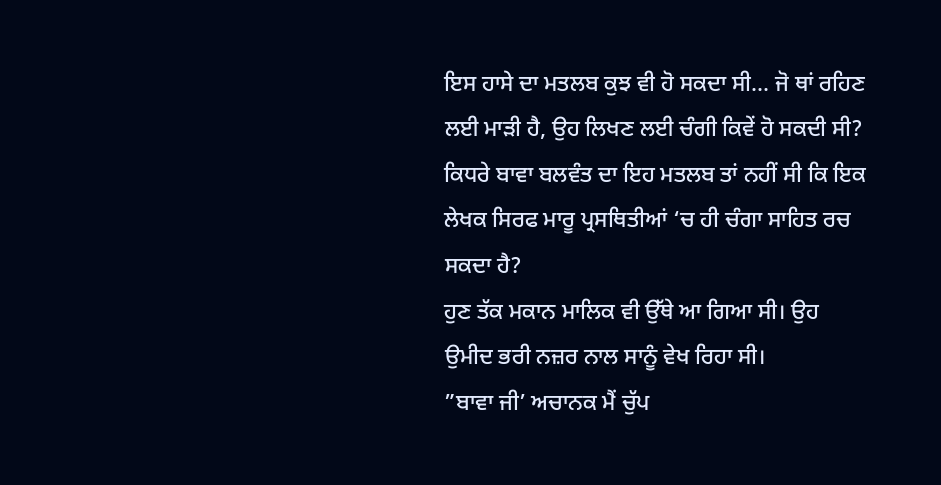ਇਸ ਹਾਸੇ ਦਾ ਮਤਲਬ ਕੁਝ ਵੀ ਹੋ ਸਕਦਾ ਸੀ… ਜੋ ਥਾਂ ਰਹਿਣ ਲਈ ਮਾੜੀ ਹੈ, ਉਹ ਲਿਖਣ ਲਈ ਚੰਗੀ ਕਿਵੇਂ ਹੋ ਸਕਦੀ ਸੀ? ਕਿਧਰੇ ਬਾਵਾ ਬਲਵੰਤ ਦਾ ਇਹ ਮਤਲਬ ਤਾਂ ਨਹੀਂ ਸੀ ਕਿ ਇਕ ਲੇਖਕ ਸਿਰਫ ਮਾਰੂ ਪ੍ਰਸਥਿਤੀਆਂ ‘ਚ ਹੀ ਚੰਗਾ ਸਾਹਿਤ ਰਚ ਸਕਦਾ ਹੈ?
ਹੁਣ ਤੱਕ ਮਕਾਨ ਮਾਲਿਕ ਵੀ ਉੱਥੇ ਆ ਗਿਆ ਸੀ। ਉਹ ਉਮੀਦ ਭਰੀ ਨਜ਼ਰ ਨਾਲ ਸਾਨੂੰ ਵੇਖ ਰਿਹਾ ਸੀ।
”ਬਾਵਾ ਜੀ’ ਅਚਾਨਕ ਮੈਂ ਚੁੱਪ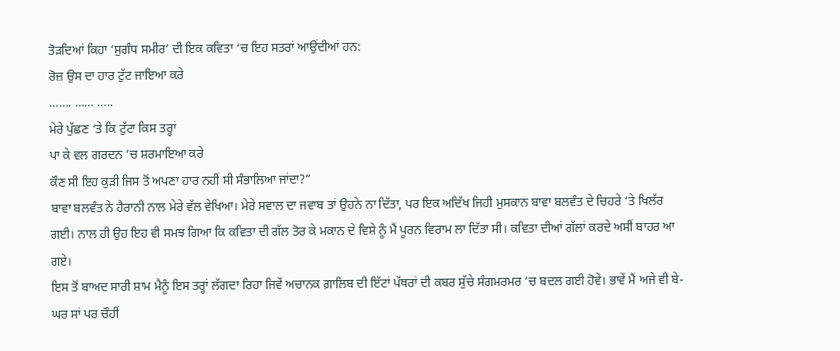ਤੋੜਦਿਆਂ ਕਿਹਾ ‘ਸੁਗੰਧ ਸਮੀਰ’ ਦੀ ਇਕ ਕਵਿਤਾ ‘ਚ ਇਹ ਸਤਰਾਂ ਆਉਂਦੀਆਂ ਹਨ:
ਰੋਜ਼ ਉਸ ਦਾ ਹਾਰ ਟੁੱਟ ਜਾਇਆ ਕਰੇ
……. …… …..
ਮੇਰੇ ਪੁੱਛਣ ‘ਤੇ ਕਿ ਟੁੱਟਾ ਕਿਸ ਤਰ੍ਹਾਂ
ਪਾ ਕੇ ਵਲ ਗਰਦਨ ’ਚ ਸ਼ਰਮਾਇਆ ਕਰੇ
ਕੌਣ ਸੀ ਇਹ ਕੁੜੀ ਜਿਸ ਤੋਂ ਅਪਣਾ ਹਾਰ ਨਹੀਂ ਸੀ ਸੰਭਾਲਿਆ ਜਾਂਦਾ?”
ਬਾਵਾ ਬਲਵੰਤ ਨੇ ਹੈਰਾਨੀ ਨਾਲ ਮੇਰੇ ਵੱਲ ਵੇਖਿਆ। ਮੇਰੇ ਸਵਾਲ ਦਾ ਜਵਾਬ ਤਾਂ ਉਹਨੇ ਨਾ ਦਿੱਤਾ, ਪਰ ਇਕ ਅਦਿੱਖ ਜਿਹੀ ਮੁਸਕਾਨ ਬਾਵਾ ਬਲਵੰਤ ਦੇ ਚਿਹਰੇ ‘ਤੇ ਖਿਲੱਰ ਗਈ। ਨਾਲ ਹੀ ਉਹ ਇਹ ਵੀ ਸਮਝ ਗਿਆ ਕਿ ਕਵਿਤਾ ਦੀ ਗੱਲ ਤੋਰ ਕੇ ਮਕਾਨ ਦੇ ਵਿਸ਼ੇ ਨੂੰ ਮੈਂ ਪੂਰਨ ਵਿਰਾਮ ਲਾ ਦਿੱਤਾ ਸੀ। ਕਵਿਤਾ ਦੀਆਂ ਗੱਲਾਂ ਕਰਦੇ ਅਸੀਂ ਬਾਹਰ ਆ ਗਏ।
ਇਸ ਤੋਂ ਬਾਅਦ ਸਾਰੀ ਸ਼ਾਮ ਮੈਨੂੰ ਇਸ ਤਰ੍ਹਾਂ ਲੱਗਦਾ ਰਿਹਾ ਜਿਵੇਂ ਅਚਾਨਕ ਗ਼ਾਲਿਬ ਦੀ ਇੱਟਾਂ ਪੱਥਰਾਂ ਦੀ ਕਬਰ ਸੁੱਚੇ ਸੰਗਮਰਮਰ ‘ਚ ਬਦਲ ਗਈ ਹੋਵੇ। ਭਾਵੇਂ ਮੈਂ ਅਜੇ ਵੀ ਬੇ-ਘਰ ਸਾਂ ਪਰ ਚੌਹੀਂ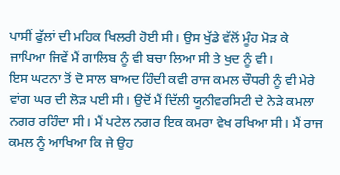ਪਾਸੀਂ ਫੁੱਲਾਂ ਦੀ ਮਹਿਕ ਖਿਲਰੀ ਹੋਈ ਸੀ। ਉਸ ਖੁੱਡੇ ਵੱਲੋਂ ਮੂੰਹ ਮੋੜ ਕੇ ਜਾਪਿਆ ਜਿਵੇਂ ਮੈਂ ਗਾਲਿਬ ਨੂੰ ਵੀ ਬਚਾ ਲਿਆ ਸੀ ਤੇ ਖੁਦ ਨੂੰ ਵੀ।
ਇਸ ਘਟਨਾ ਤੋਂ ਦੋ ਸਾਲ ਬਾਅਦ ਹਿੰਦੀ ਕਵੀ ਰਾਜ ਕਮਲ ਚੌਧਰੀ ਨੂੰ ਵੀ ਮੇਰੇ ਵਾਂਗ ਘਰ ਦੀ ਲੋੜ ਪਈ ਸੀ। ਉਦੋਂ ਮੈਂ ਦਿੱਲੀ ਯੂਨੀਵਰਸਿਟੀ ਦੇ ਨੇੜੇ ਕਮਲਾ ਨਗਰ ਰਹਿੰਦਾ ਸੀ। ਮੈਂ ਪਟੇਲ ਨਗਰ ਇਕ ਕਮਰਾ ਵੇਖ ਰਖਿਆ ਸੀ। ਮੈਂ ਰਾਜ ਕਮਲ ਨੂੰ ਆਖਿਆ ਕਿ ਜੇ ਉਹ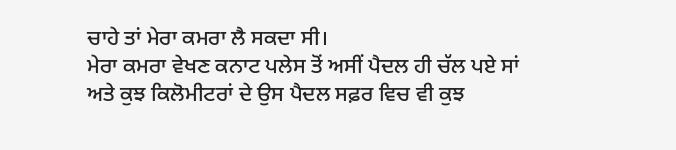ਚਾਹੇ ਤਾਂ ਮੇਰਾ ਕਮਰਾ ਲੈ ਸਕਦਾ ਸੀ।
ਮੇਰਾ ਕਮਰਾ ਵੇਖਣ ਕਨਾਟ ਪਲੇਸ ਤੋਂ ਅਸੀਂ ਪੈਦਲ ਹੀ ਚੱਲ ਪਏ ਸਾਂ ਅਤੇ ਕੁਝ ਕਿਲੋਮੀਟਰਾਂ ਦੇ ਉਸ ਪੈਦਲ ਸਫ਼ਰ ਵਿਚ ਵੀ ਕੁਝ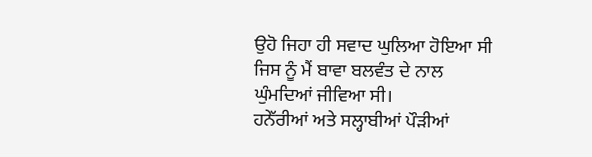ਉਹੋ ਜਿਹਾ ਹੀ ਸਵਾਦ ਘੁਲਿਆ ਹੋਇਆ ਸੀ ਜਿਸ ਨੂੰ ਮੈਂ ਬਾਵਾ ਬਲਵੰਤ ਦੇ ਨਾਲ ਘੁੰਮਦਿਆਂ ਜੀਵਿਆ ਸੀ।
ਹਨੇੱਰੀਆਂ ਅਤੇ ਸਲ੍ਹਾਬੀਆਂ ਪੌੜੀਆਂ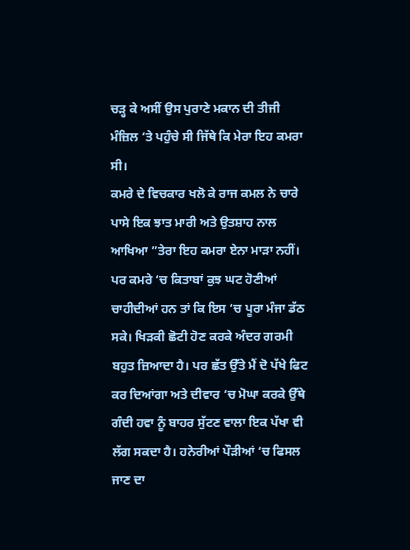ਚੜ੍ਹ ਕੇ ਅਸੀਂ ਉਸ ਪੁਰਾਣੇ ਮਕਾਨ ਦੀ ਤੀਜੀ ਮੰਜ਼ਿਲ ‘ਤੇ ਪਹੁੰਚੇ ਸੀ ਜਿੱਥੇ ਕਿ ਮੇਰਾ ਇਹ ਕਮਰਾ ਸੀ।
ਕਮਰੇ ਦੇ ਵਿਚਕਾਰ ਖਲੋ ਕੇ ਰਾਜ ਕਮਲ ਨੇ ਚਾਰੇ ਪਾਸੇ ਇਕ ਝਾਤ ਮਾਰੀ ਅਤੇ ਉਤਸ਼ਾਹ ਨਾਲ ਆਖਿਆ ”ਤੇਰਾ ਇਹ ਕਮਰਾ ਏਨਾ ਮਾੜਾ ਨਹੀਂ। ਪਰ ਕਮਰੇ ‘ਚ ਕਿਤਾਬਾਂ ਕੁਝ ਘਟ ਹੋਣੀਆਂ ਚਾਹੀਦੀਆਂ ਹਨ ਤਾਂ ਕਿ ਇਸ ‘ਚ ਪੂਰਾ ਮੰਜਾ ਡੱਠ ਸਕੇ। ਖਿੜਕੀ ਛੋਟੀ ਹੋਣ ਕਰਕੇ ਅੰਦਰ ਗਰਮੀ ਬਹੁਤ ਜ਼ਿਆਦਾ ਹੈ। ਪਰ ਛੱਤ ਉੱਤੇ ਮੈਂ ਦੋ ਪੱਖੇ ਫਿਟ ਕਰ ਦਿਆਂਗਾ ਅਤੇ ਦੀਵਾਰ ‘ਚ ਮੋਘਾ ਕਰਕੇ ਉੱਥੇ ਗੰਦੀ ਹਵਾ ਨੂੰ ਬਾਹਰ ਸੁੱਟਣ ਵਾਲਾ ਇਕ ਪੱਖਾ ਵੀ ਲੱਗ ਸਕਦਾ ਹੈ। ਹਨੇਰੀਆਂ ਪੌੜੀਆਂ ‘ਚ ਫਿਸਲ ਜਾਣ ਦਾ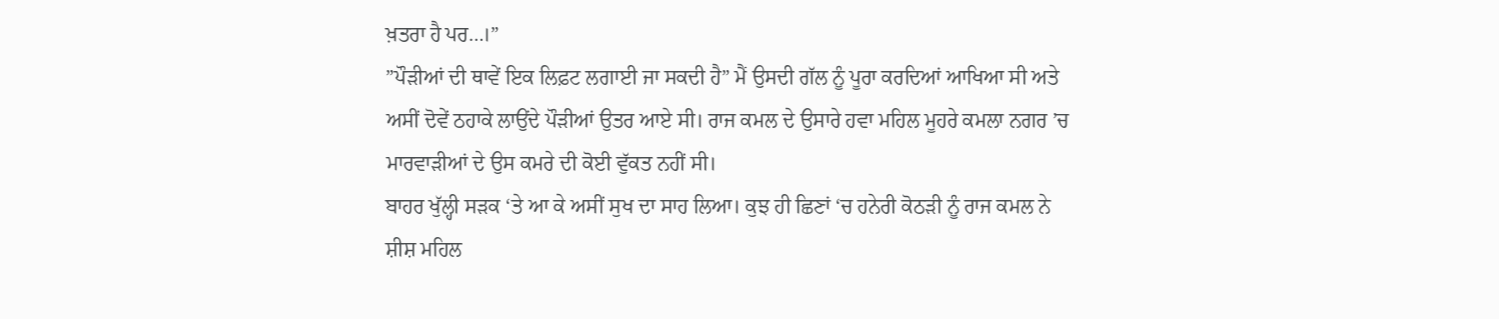ਖ਼ਤਰਾ ਹੈ ਪਰ…।”
”ਪੌੜੀਆਂ ਦੀ ਥਾਵੇਂ ਇਕ ਲਿਫ਼ਟ ਲਗਾਈ ਜਾ ਸਕਦੀ ਹੈ” ਮੈਂ ਉਸਦੀ ਗੱਲ ਨੂੰ ਪੂਰਾ ਕਰਦਿਆਂ ਆਖਿਆ ਸੀ ਅਤੇ ਅਸੀਂ ਦੋਵੇਂ ਠਹਾਕੇ ਲਾਉਂਦੇ ਪੌੜੀਆਂ ਉਤਰ ਆਏ ਸੀ। ਰਾਜ ਕਮਲ ਦੇ ਉਸਾਰੇ ਹਵਾ ਮਹਿਲ ਮੂਹਰੇ ਕਮਲਾ ਨਗਰ ’ਚ ਮਾਰਵਾੜੀਆਂ ਦੇ ਉਸ ਕਮਰੇ ਦੀ ਕੋਈ ਵੁੱਕਤ ਨਹੀਂ ਸੀ।
ਬਾਹਰ ਖੁੱਲ੍ਹੀ ਸੜਕ ‘ਤੇ ਆ ਕੇ ਅਸੀਂ ਸੁਖ ਦਾ ਸਾਹ ਲਿਆ। ਕੁਝ ਹੀ ਛਿਣਾਂ ‘ਚ ਹਨੇਰੀ ਕੋਠੜੀ ਨੂੰ ਰਾਜ ਕਮਲ ਨੇ ਸ਼ੀਸ਼ ਮਹਿਲ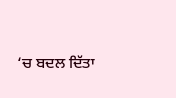‘ਚ ਬਦਲ ਦਿੱਤਾ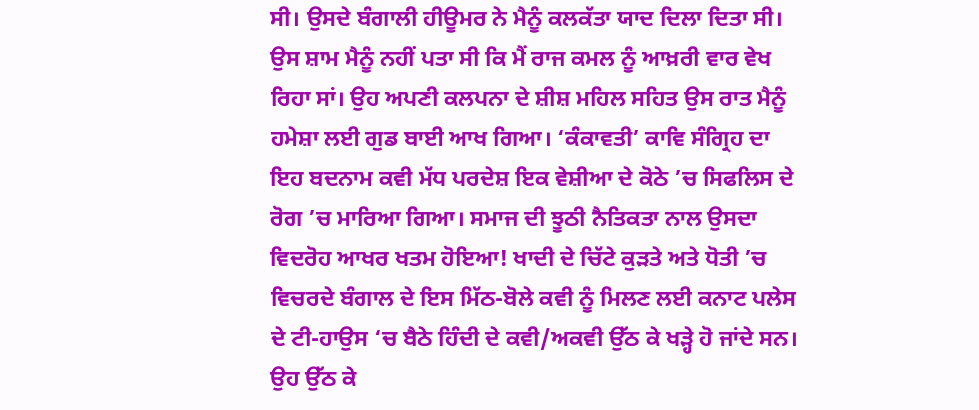ਸੀ। ਉਸਦੇ ਬੰਗਾਲੀ ਹੀਊਮਰ ਨੇ ਮੈਨੂੰ ਕਲਕੱਤਾ ਯਾਦ ਦਿਲਾ ਦਿਤਾ ਸੀ।
ਉਸ ਸ਼ਾਮ ਮੈਨੂੰ ਨਹੀਂ ਪਤਾ ਸੀ ਕਿ ਮੈਂ ਰਾਜ ਕਮਲ ਨੂੰ ਆਖ਼ਰੀ ਵਾਰ ਵੇਖ ਰਿਹਾ ਸਾਂ। ਉਹ ਅਪਣੀ ਕਲਪਨਾ ਦੇ ਸ਼ੀਸ਼ ਮਹਿਲ ਸਹਿਤ ਉਸ ਰਾਤ ਮੈਨੂੰ ਹਮੇਸ਼ਾ ਲਈ ਗੁਡ ਬਾਈ ਆਖ ਗਿਆ। ‘ਕੰਕਾਵਤੀ’ ਕਾਵਿ ਸੰਗ੍ਰਿਹ ਦਾ ਇਹ ਬਦਨਾਮ ਕਵੀ ਮੱਧ ਪਰਦੇਸ਼ ਇਕ ਵੇਸ਼ੀਆ ਦੇ ਕੋਠੇ ’ਚ ਸਿਫਲਿਸ ਦੇ ਰੋਗ ’ਚ ਮਾਰਿਆ ਗਿਆ। ਸਮਾਜ ਦੀ ਝੂਠੀ ਨੈਤਿਕਤਾ ਨਾਲ ਉਸਦਾ ਵਿਦਰੋਹ ਆਖਰ ਖਤਮ ਹੋਇਆ! ਖਾਦੀ ਦੇ ਚਿੱਟੇ ਕੁੜਤੇ ਅਤੇ ਧੋਤੀ ’ਚ ਵਿਚਰਦੇ ਬੰਗਾਲ ਦੇ ਇਸ ਮਿੱਠ-ਬੋਲੇ ਕਵੀ ਨੂੰ ਮਿਲਣ ਲਈ ਕਨਾਟ ਪਲੇਸ ਦੇ ਟੀ-ਹਾਉਸ ‘ਚ ਬੈਠੇ ਹਿੰਦੀ ਦੇ ਕਵੀ/ਅਕਵੀ ਉੱਠ ਕੇ ਖੜ੍ਹੇ ਹੋ ਜਾਂਦੇ ਸਨ। ਉਹ ਉੱਠ ਕੇ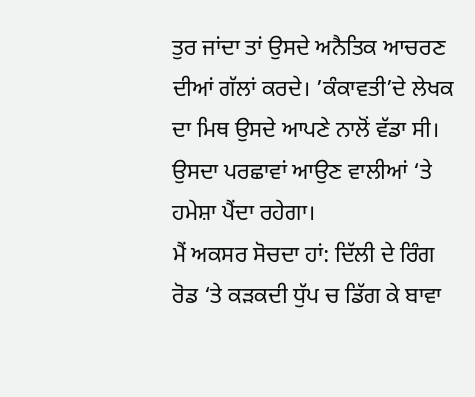ਤੁਰ ਜਾਂਦਾ ਤਾਂ ਉਸਦੇ ਅਨੈਤਿਕ ਆਚਰਣ ਦੀਆਂ ਗੱਲਾਂ ਕਰਦੇ। ’ਕੰਕਾਵਤੀ’ਦੇ ਲੇਖਕ ਦਾ ਮਿਥ ਉਸਦੇ ਆਪਣੇ ਨਾਲੋਂ ਵੱਡਾ ਸੀ। ਉਸਦਾ ਪਰਛਾਵਾਂ ਆਉਣ ਵਾਲੀਆਂ ‘ਤੇ ਹਮੇਸ਼ਾ ਪੈਂਦਾ ਰਹੇਗਾ।
ਮੈਂ ਅਕਸਰ ਸੋਚਦਾ ਹਾਂ: ਦਿੱਲੀ ਦੇ ਰਿੰਗ ਰੋਡ ‘ਤੇ ਕੜਕਦੀ ਧੁੱਪ ਚ ਡਿੱਗ ਕੇ ਬਾਵਾ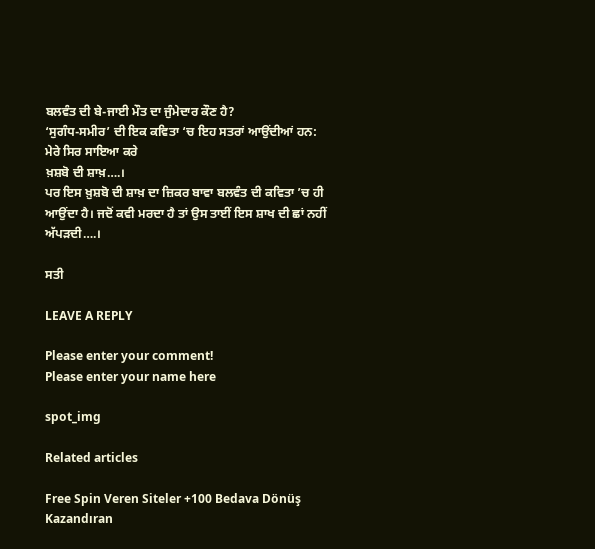ਬਲਵੰਤ ਦੀ ਬੇ-ਜਾਈ ਮੌਤ ਦਾ ਜੁੰਮੇਦਾਰ ਕੌਣ ਹੈ?
‘ਸੁਗੰਧ-ਸਮੀਰ’ ਦੀ ਇਕ ਕਵਿਤਾ ‘ਚ ਇਹ ਸਤਰਾਂ ਆਉਂਦੀਆਂ ਹਨ:
ਮੇਰੇ ਸਿਰ ਸਾਇਆ ਕਰੇ
ਖ਼ਸ਼ਬੋ ਦੀ ਸ਼ਾਖ਼….।
ਪਰ ਇਸ ਖ਼ੁਸ਼ਬੋ ਦੀ ਸ਼ਾਖ਼ ਦਾ ਜ਼ਿਕਰ ਬਾਵਾ ਬਲਵੰਤ ਦੀ ਕਵਿਤਾ ’ਚ ਹੀ ਆਉਂਦਾ ਹੈ। ਜਦੋਂ ਕਵੀ ਮਰਦਾ ਹੈ ਤਾਂ ਉਸ ਤਾਈਂ ਇਸ ਸ਼ਾਖ ਦੀ ਛਾਂ ਨਹੀਂ ਅੱਪੜਦੀ….।

ਸਤੀ

LEAVE A REPLY

Please enter your comment!
Please enter your name here

spot_img

Related articles

Free Spin Veren Siteler +100 Bedava Dönüş Kazandıran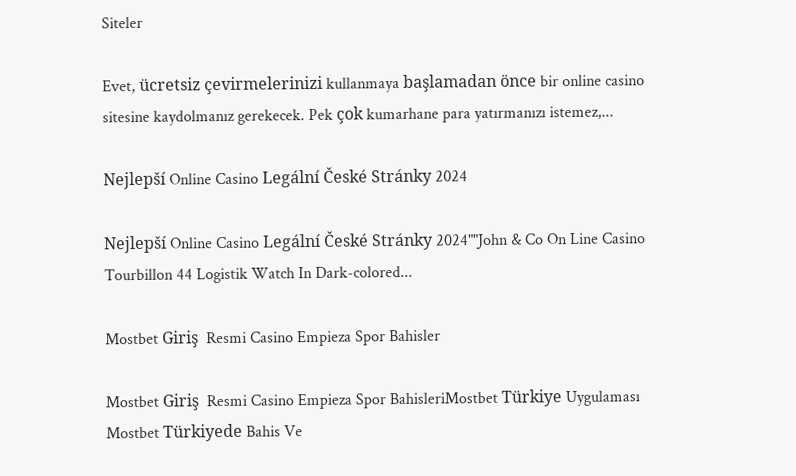Siteler

Evet, ücretsiz çevirmelerinizi kullanmaya başlamadan önce bir online casino sitesine kaydolmanız gerekecek. Pek çok kumarhane para yatırmanızı istemez,...

Nejlepší Online Casino Legální České Stránky 2024

Nejlepší Online Casino Legální České Stránky 2024""John & Co On Line Casino Tourbillon 44 Logistik Watch In Dark-colored...

Mostbet Giriş  Resmi Casino Empieza Spor Bahisler

Mostbet Giriş  Resmi Casino Empieza Spor BahisleriMostbet Türkiye Uygulaması Mostbet Türkiyede Bahis Ve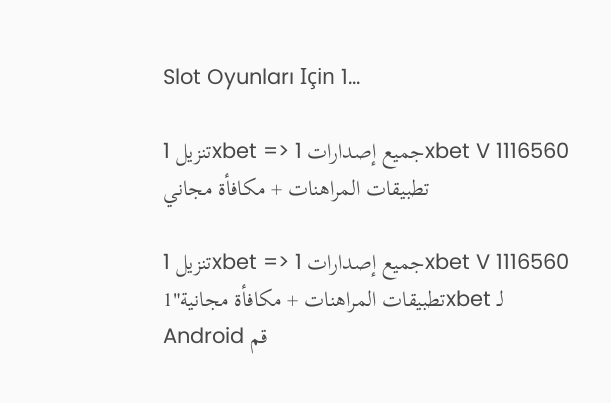Slot Oyunları Için 1...

تنزيل 1xbet => جميع إصدارات 1xbet V 1116560 تطبيقات المراهنات + مكافأة مجاني

تنزيل 1xbet => جميع إصدارات 1xbet V 1116560 تطبيقات المراهنات + مكافأة مجانية"1xbet لـ Android قم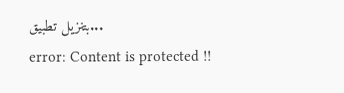بتنزيل تطبيق...
error: Content is protected !!